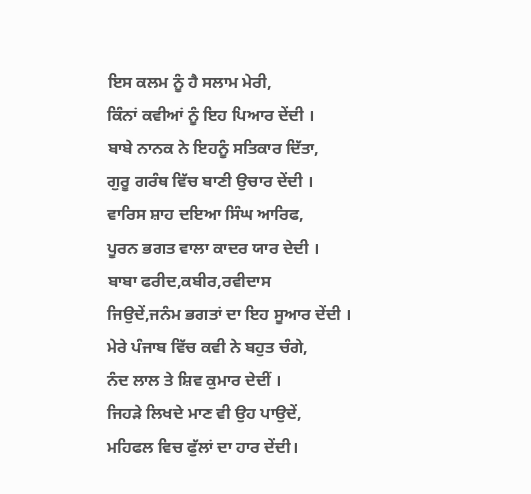ਇਸ ਕਲਮ ਨੂੰ ਹੈ ਸਲਾਮ ਮੇਰੀ,
ਕਿੰਨਾਂ ਕਵੀਆਂ ਨੂੰ ਇਹ ਪਿਆਰ ਦੇਂਦੀ ।
ਬਾਬੇ ਨਾਨਕ ਨੇ ਇਹਨੂੰ ਸਤਿਕਾਰ ਦਿੱਤਾ,
ਗੁਰੂ ਗਰੰਥ ਵਿੱਚ ਬਾਣੀ ਉਚਾਰ ਦੇਂਦੀ ।
ਵਾਰਿਸ ਸ਼ਾਹ ਦਇਆ ਸਿੰਘ ਆਰਿਫ,
ਪੂਰਨ ਭਗਤ ਵਾਲਾ ਕਾਦਰ ਯਾਰ ਦੇਦੀ ।
ਬਾਬਾ ਫਰੀਦ,ਕਬੀਰ,ਰਵੀਦਾਸ
ਜਿਉਦੇਂ,ਜਨੰਮ ਭਗਤਾਂ ਦਾ ਇਹ ਸੂਆਰ ਦੇਂਦੀ ।
ਮੇਰੇ ਪੰਜਾਬ ਵਿੱਚ ਕਵੀ ਨੇ ਬਹੁਤ ਚੰਗੇ,
ਨੰਦ ਲਾਲ ਤੇ ਸ਼ਿਵ ਕੁਮਾਰ ਦੇਦੀਂ ।
ਜਿਹੜੇ ਲਿਖਦੇ ਮਾਣ ਵੀ ਉਹ ਪਾਉਦੇਂ,
ਮਹਿਫਲ ਵਿਚ ਫੁੱਲਾਂ ਦਾ ਹਾਰ ਦੇਂਦੀ।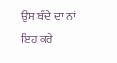ਉਸ ਬੰਦੇ ਦਾ ਨਾਂ ਇਹ ਕਰੇ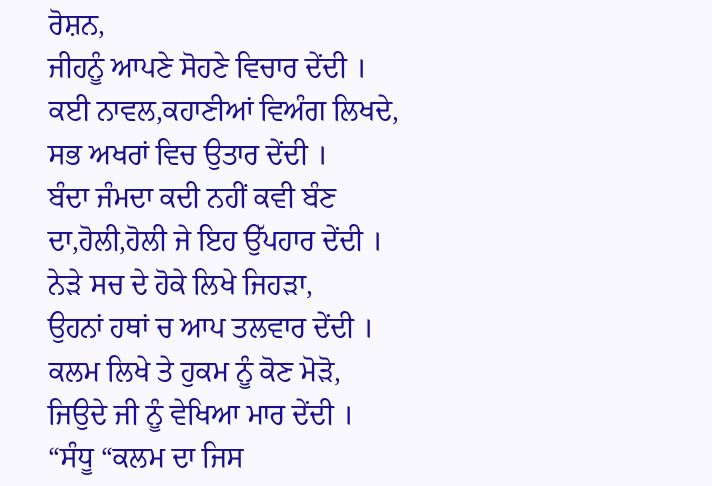ਰੋਸ਼ਨ,
ਜੀਹਨੂੰ ਆਪਣੇ ਸੋਹਣੇ ਵਿਚਾਰ ਦੇਂਦੀ ।
ਕਈ ਨਾਵਲ,ਕਹਾਣੀਆਂ ਵਿਅੰਗ ਲਿਖਦੇ,
ਸਭ ਅਖਰਾਂ ਵਿਚ ਉਤਾਰ ਦੇਂਦੀ ।
ਬੰਦਾ ਜੰਮਦਾ ਕਦੀ ਨਹੀਂ ਕਵੀ ਬੰਣ
ਦਾ,ਹੋਲੀ,ਹੋਲੀ ਜੇ ਇਹ ਉੱਪਹਾਰ ਦੇਂਦੀ ।
ਨੇੜੇ ਸਚ ਦੇ ਹੋਕੇ ਲਿਖੇ ਜਿਹੜਾ,
ਉਹਨਾਂ ਹਥਾਂ ਚ ਆਪ ਤਲਵਾਰ ਦੇਂਦੀ ।
ਕਲਮ ਲਿਖੇ ਤੇ ਹੁਕਮ ਨੂੰ ਕੋਣ ਮੋੜੋ,
ਜਿਉਦੇ ਜੀ ਨੂੰ ਵੇਖਿਆ ਮਾਰ ਦੇਂਦੀ ।
“ਸੰਧੂ “ਕਲਮ ਦਾ ਜਿਸ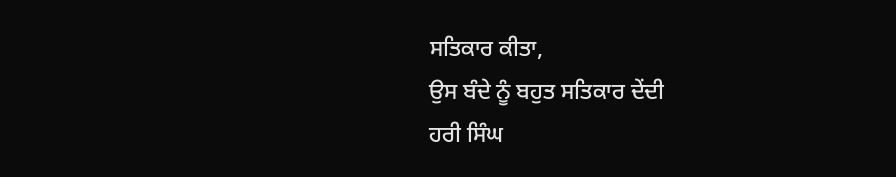ਸਤਿਕਾਰ ਕੀਤਾ,
ਉਸ ਬੰਦੇ ਨੂੰ ਬਹੁਤ ਸਤਿਕਾਰ ਦੇਂਦੀ
ਹਰੀ ਸਿੰਘ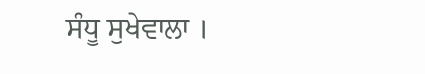ਸੰਧੂ ਸੁਖੇਵਾਲਾ ।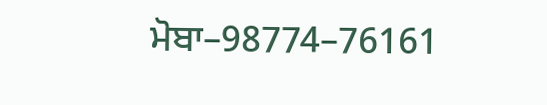ਮੋਬਾ–98774–76161